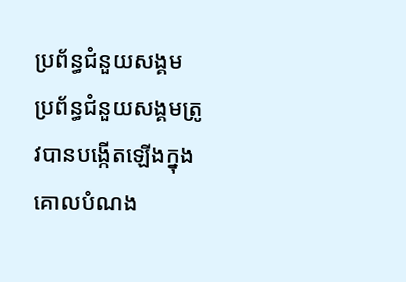ប្រព័ន្ធជំនួយសង្គម
ប្រព័ន្ធជំនួយសង្គមត្រូវបានបង្កើតឡើងក្នុងគោលបំណង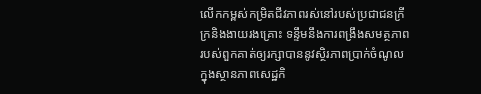លើកកម្ពស់កម្រិតជីវភាពរស់នៅរបស់ប្រជាជនក្រីក្រនិងងាយរងគ្រោះ ទន្ទឹមនឹងការពង្រឹងសមត្ថភាពរបស់ពួកគាត់ឲ្យរក្សាបាននូវស្ថិរភាពប្រាក់ចំណូល ក្នុងស្ថានភាពសេដ្ឋកិ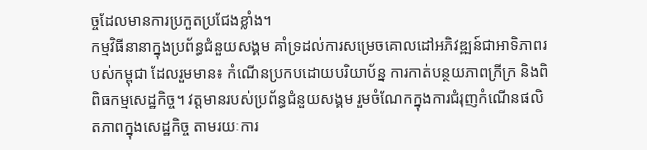ច្ចដែលមានការប្រកួតប្រជែងខ្លាំង។
កម្មវិធីនានាក្នុងប្រព័ន្ធជំនួយសង្គម គាំទ្រដល់ការសម្រេចគោលដៅអភិវឌ្ឍន៍ជាអាទិភាពរបស់កម្ពុជា ដែលរួមមាន៖ កំណើនប្រកបដោយបរិយាប័ន្ន ការកាត់បន្ថយភាពក្រីក្រ និងពិពិធកម្មសេដ្ឋកិច្ច។ វត្តមានរបស់ប្រព័ន្ធជំនួយសង្គម រួមចំណែកក្នុងការជំរុញកំណើនផលិតភាពក្នុងសេដ្ឋកិច្ច តាមរយៈការ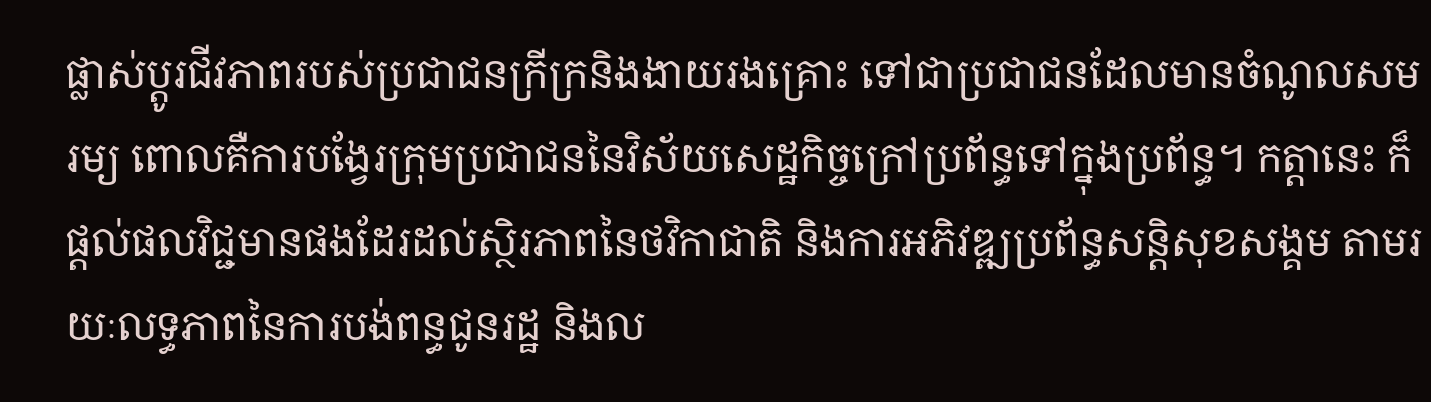ផ្លាស់ប្តូរជីវភាពរបស់ប្រជាជនក្រីក្រនិងងាយរងគ្រោះ ទៅជាប្រជាជនដែលមានចំណូលសមរម្យ ពោលគឺការបង្វែរក្រុមប្រជាជននៃវិស័យសេដ្ឋកិច្ចក្រៅប្រព័ន្ធទៅក្នុងប្រព័ន្ធ។ កត្តានេះ ក៏ផ្តល់ផលវិជ្ជមានផងដែរដល់ស្ថិរភាពនៃថវិកាជាតិ និងការអភិវឌ្ឍប្រព័ន្ធសន្តិសុខសង្គម តាមរយៈលទ្ធភាពនៃការបង់ពន្ធជូនរដ្ឋ និងល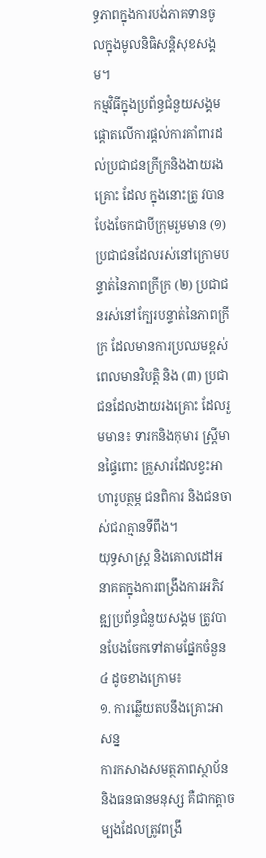ទ្ធភាពក្នុងការបង់ភាគទានចូលក្នុងមូលនិធិសន្តិសុខសង្គម។
កម្មវិធីក្នុងប្រព័ន្ធជំនួយសង្គម ផ្តោតលើការផ្តល់ការគាំពារដល់ប្រជាជនក្រីក្រនិងងាយរងគ្រោះ ដែល ក្នុងនោះត្រូ វបានបែងចែកជាបីក្រុមរួមមាន (១) ប្រជាជនដែលរស់នៅក្រោមបន្ទាត់នៃភាពក្រីក្រ (២) ប្រជាជនរស់នៅក្បែរបន្ទាត់នៃភាពក្រីក្រ ដែលមានការប្រឈមខ្ពស់ពេលមានវិបត្ដិ និង (៣) ប្រជាជនដែលងាយរងគ្រោះ ដែលរួមមាន៖ ទារកនិងកុមារ ស្ត្រីមានផ្ទៃពោះ គ្រួសារដែលខ្វះអាហារូបត្ថម្ភ ជនពិការ និងជនចាស់ជរាគ្មានទីពឹង។
យុទ្ធសាស្ត្រ និងគោលដៅអនាគតក្នុងការពង្រឹងការអភិវឌ្ឍប្រព័ន្ធជំនួយសង្គម ត្រូវបានបែងចែកទៅតាមផ្នែកចំនួន ៤ ដូចខាងក្រោម៖
១. ការឆ្លើយតបនឹងគ្រោះអាសន្ន
ការកសាងសមត្ថភាពស្ថាប័ន និងធនធានមនុស្ស គឺជាកត្តាចម្បងដែលត្រូវពង្រឹ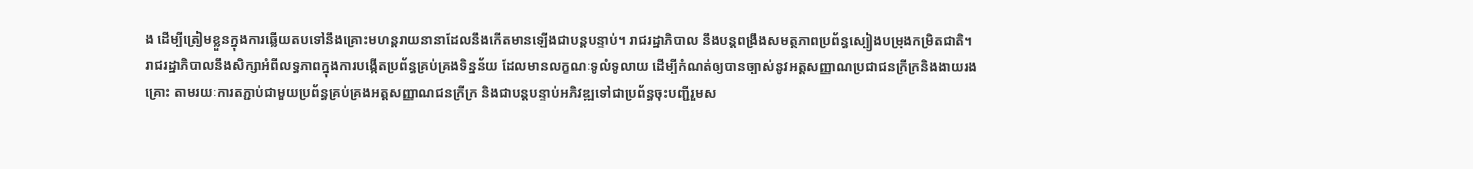ង ដើម្បីត្រៀមខ្លួនក្នុងការឆ្លើយតបទៅនឹងគ្រោះមហន្តរាយនានាដែលនឹងកើតមានឡើងជាបន្តបន្ទាប់។ រាជរដ្ឋាភិបាល នឹងបន្តពង្រឹងសមត្ថភាពប្រព័ន្ធស្បៀងបម្រុងកម្រិតជាតិ។
រាជរដ្ឋាភិបាលនឹងសិក្សាអំពីលទ្ធភាពក្នុងការបង្កើតប្រព័ន្ធគ្រប់គ្រងទិន្នន័យ ដែលមានលក្ខណៈទូលំទូលាយ ដើម្បីកំណត់ឲ្យបានច្បាស់នូវអត្តសញ្ញាណប្រជាជនក្រីក្រនិងងាយរងគ្រោះ តាមរយៈការតភ្ជាប់ជាមួយប្រព័ន្ធគ្រប់គ្រងអត្តសញ្ញាណជនក្រីក្រ និងជាបន្តបន្ទាប់អភិវឌ្ឍទៅជាប្រព័ន្ធចុះបញ្ជីរួមស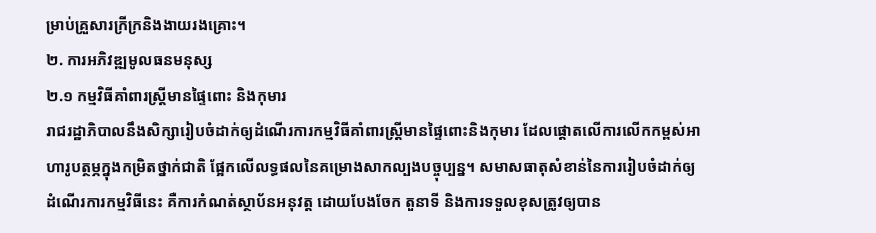ម្រាប់គ្រួសារក្រីក្រនិងងាយរងគ្រោះ។
២. ការអភិវឌ្ឍមូលធនមនុស្ស
២.១ កម្មវិធីគាំពារស្ត្រីមានផ្ទៃពោះ និងកុមារ
រាជរដ្ឋាភិបាលនឹងសិក្សារៀបចំដាក់ឲ្យដំណើរការកម្មវិធីគាំពារស្ត្រីមានផ្ទៃពោះនិងកុមារ ដែលផ្តោតលើការលើកកម្ពស់អាហារូបត្ថម្ភក្នុងកម្រិតថ្នាក់ជាតិ ផ្អែកលើលទ្ធផលនៃគម្រោងសាកល្បងបច្ចុប្បន្ន។ សមាសធាតុសំខាន់នៃការរៀបចំដាក់ឲ្យដំណើរការកម្មវិធីនេះ គឺការកំណត់ស្ថាប័នអនុវត្ត ដោយបែងចែក តួនាទី និងការទទួលខុសត្រូវឲ្យបាន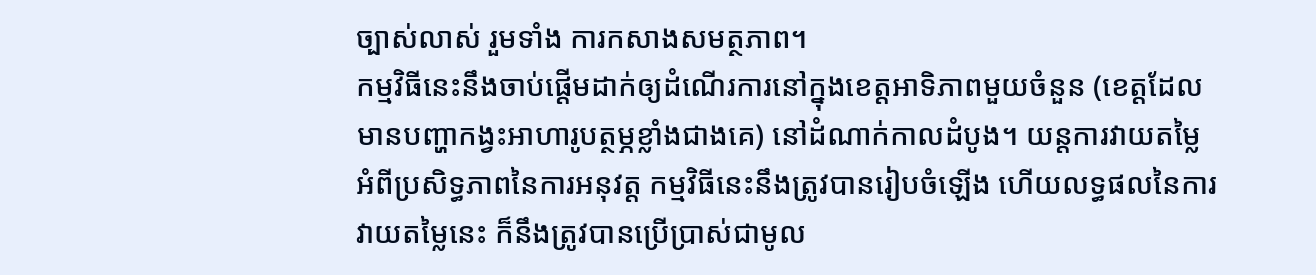ច្បាស់លាស់ រួមទាំង ការកសាងសមត្ថភាព។
កម្មវិធីនេះនឹងចាប់ផ្តើមដាក់ឲ្យដំណើរការនៅក្នុងខេត្តអាទិភាពមួយចំនួន (ខេត្តដែលមានបញ្ហាកង្វះអាហារូបត្ថម្ភខ្លាំងជាងគេ) នៅដំណាក់កាលដំបូង។ យន្តការវាយតម្លៃអំពីប្រសិទ្ធភាពនៃការអនុវត្ត កម្មវិធីនេះនឹងត្រូវបានរៀបចំឡើង ហើយលទ្ធផលនៃការវាយតម្លៃនេះ ក៏នឹងត្រូវបានប្រើប្រាស់ជាមូល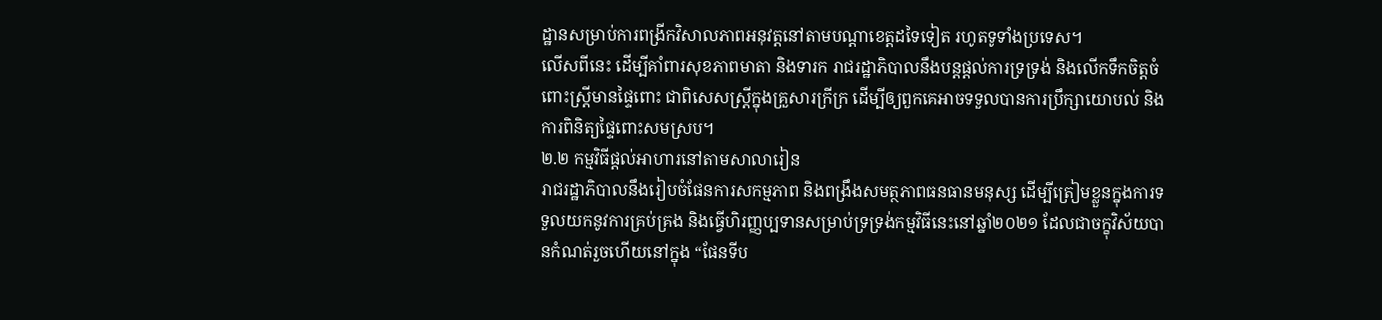ដ្ឋានសម្រាប់ការពង្រីកវិសាលភាពអនុវត្តនៅតាមបណ្តាខេត្តដទៃទៀត រហូតទូទាំងប្រទេស។
លើសពីនេះ ដើម្បីគាំពារសុខភាពមាតា និងទារក រាជរដ្ឋាភិបាលនឹងបន្តផ្តល់ការទ្រទ្រង់ និងលើកទឹកចិត្តចំពោះស្រ្តីមានផ្ទៃពោះ ជាពិសេសស្រ្តីក្នុងគ្រួសារក្រីក្រ ដើម្បីឲ្យពួកគេអាចទទួលបានការប្រឹក្សាយោបល់ និងការពិនិត្យផ្ទៃពោះសមស្រប។
២.២ កម្មវិធីផ្តល់អាហារនៅតាមសាលារៀន
រាជរដ្ឋាភិបាលនឹងរៀបចំផែនការសកម្មភាព និងពង្រឹងសមត្ថភាពធនធានមនុស្ស ដើម្បីត្រៀមខ្លួនក្នុងការទទួលយកនូវការគ្រប់គ្រង និងធ្វើហិរញ្ញប្បទានសម្រាប់ទ្រទ្រង់កម្មវិធីនេះនៅឆ្នាំ២០២១ ដែលជាចក្ខុវិស័យបានកំណត់រួចហើយនៅក្នុង “ផែនទីប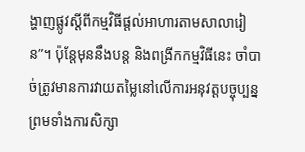ង្ហាញផ្លូវស្តីពីកម្មវិធីផ្តល់អាហារតាមសាលារៀន”។ ប៉ុន្តែមុននឹងបន្ត និងពង្រីកកម្មវិធីនេះ ចាំបាច់ត្រូវមានការវាយតម្លៃនៅលើការអនុវត្តបច្ចុប្បន្ន ព្រមទាំងការសិក្សា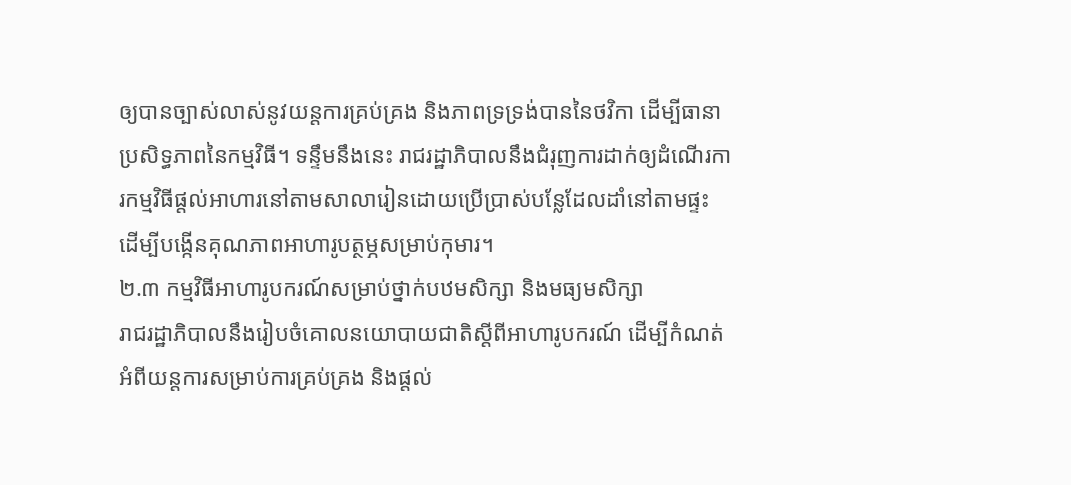ឲ្យបានច្បាស់លាស់នូវយន្តការគ្រប់គ្រង និងភាពទ្រទ្រង់បាននៃថវិកា ដើម្បីធានាប្រសិទ្ធភាពនៃកម្មវិធី។ ទន្ទឹមនឹងនេះ រាជរដ្ឋាភិបាលនឹងជំរុញការដាក់ឲ្យដំណើរការកម្មវិធីផ្តល់អាហារនៅតាមសាលារៀនដោយប្រើប្រាស់បន្លែដែលដាំនៅតាមផ្ទះ ដើម្បីបង្កើនគុណភាពអាហារូបត្ថម្ភសម្រាប់កុមារ។
២.៣ កម្មវិធីអាហារូបករណ៍សម្រាប់ថ្នាក់បឋមសិក្សា និងមធ្យមសិក្សា
រាជរដ្ឋាភិបាលនឹងរៀបចំគោលនយោបាយជាតិស្តីពីអាហារូបករណ៍ ដើម្បីកំណត់អំពីយន្តការសម្រាប់ការគ្រប់គ្រង និងផ្តល់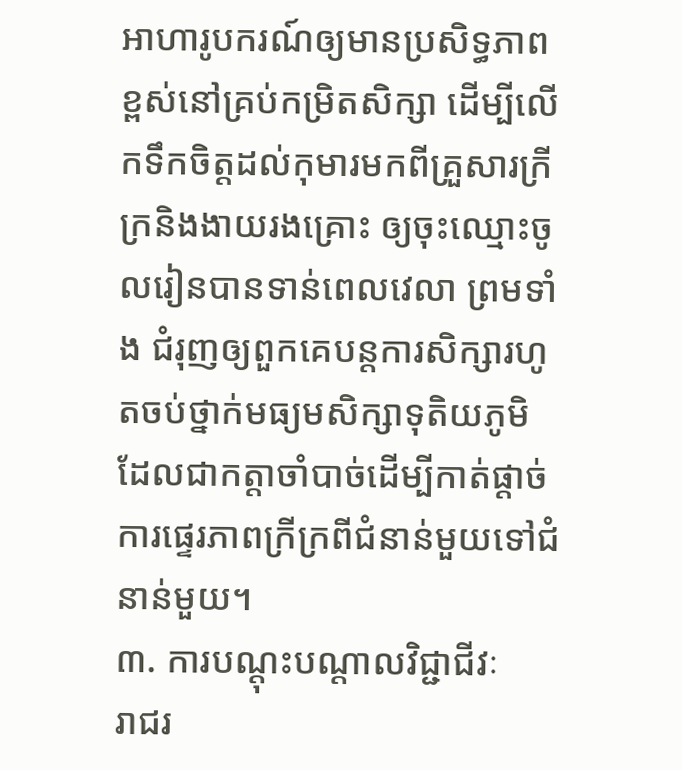អាហារូបករណ៍ឲ្យមានប្រសិទ្ធភាពខ្ពស់នៅគ្រប់កម្រិតសិក្សា ដើម្បីលើកទឹកចិត្តដល់កុមារមកពីគ្រួសារក្រីក្រនិងងាយរងគ្រោះ ឲ្យចុះឈ្មោះចូលរៀនបានទាន់ពេលវេលា ព្រមទាំង ជំរុញឲ្យពួកគេបន្តការសិក្សារហូតចប់ថ្នាក់មធ្យមសិក្សាទុតិយភូមិ ដែលជាកត្តាចាំបាច់ដើម្បីកាត់ផ្តាច់ការផ្ទេរភាពក្រីក្រពីជំនាន់មួយទៅជំនាន់មួយ។
៣. ការបណ្តុះបណ្តាលវិជ្ជាជីវៈ
រាជរ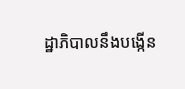ដ្ឋាភិបាលនឹងបង្កើន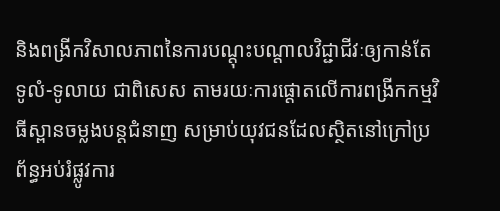និងពង្រីកវិសាលភាពនៃការបណ្តុះបណ្តាលវិជ្ជាជីវៈឲ្យកាន់តែទូលំ-ទូលាយ ជាពិសេស តាមរយៈការផ្តោតលើការពង្រីកកម្មវិធីស្ពានចម្លងបន្តជំនាញ សម្រាប់យុវជនដែលស្ថិតនៅក្រៅប្រព័ន្ធអប់រំផ្លូវការ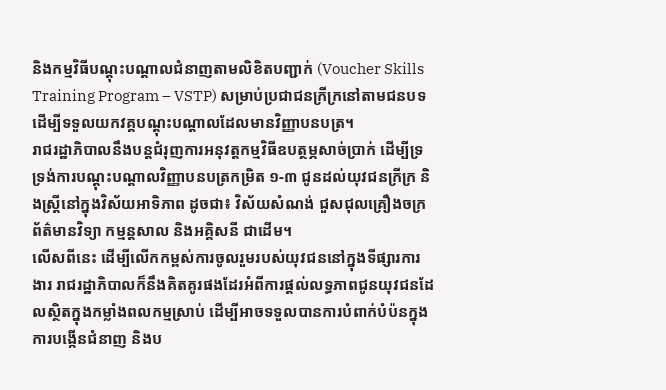និងកម្មវិធីបណ្តុះបណ្តាលជំនាញតាមលិខិតបញ្ជាក់ (Voucher Skills Training Program – VSTP) សម្រាប់ប្រជាជនក្រីក្រនៅតាមជនបទ ដើម្បីទទួលយកវគ្គបណ្តុះបណ្តាលដែលមានវិញ្ញាបនបត្រ។
រាជរដ្ឋាភិបាលនឹងបន្តជំរុញការអនុវត្តកម្មវិធីឧបត្ថម្ភសាច់ប្រាក់ ដើម្បីទ្រទ្រង់ការបណ្តុះបណ្តាលវិញ្ញាបនបត្រកម្រិត ១-៣ ជូនដល់យុវជនក្រីក្រ និងស្ត្រីនៅក្នុងវិស័យអាទិភាព ដូចជា៖ វិស័យសំណង់ ជួសជុលគ្រឿងចក្រ ព័ត៌មានវិទ្យា កម្មន្តសាល និងអគ្គិសនី ជាដើម។
លើសពីនេះ ដើម្បីលើកកម្ពស់ការចូលរួមរបស់យុវជននៅក្នុងទីផ្សារការងារ រាជរដ្ឋាភិបាលក៏នឹងគិតគូរផងដែរអំពីការផ្តល់លទ្ធភាពជូនយុវជនដែលស្ថិតក្នុងកម្លាំងពលកម្មស្រាប់ ដើម្បីអាចទទួលបានការបំពាក់បំប៉នក្នុងការបង្កើនជំនាញ និងប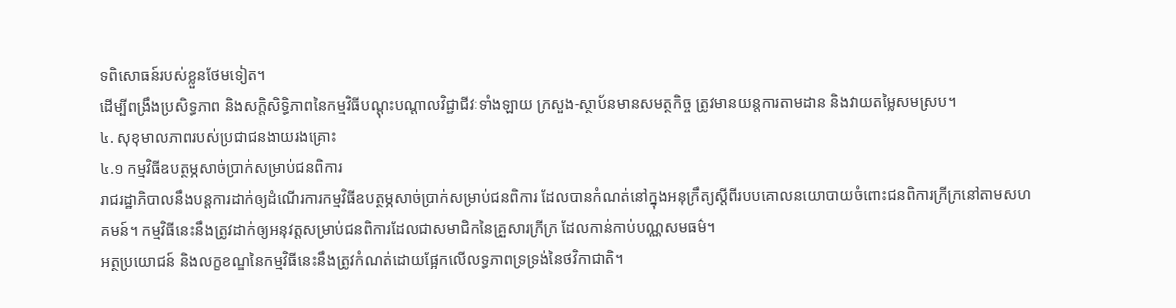ទពិសោធន៍របស់ខ្លួនថែមទៀត។
ដើម្បីពង្រឹងប្រសិទ្ធភាព និងសក្តិសិទ្ធិភាពនៃកម្មវិធីបណ្តុះបណ្តាលវិជ្ជាជីវៈទាំងឡាយ ក្រសួង-ស្ថាប័នមានសមត្ថកិច្ច ត្រូវមានយន្តការតាមដាន និងវាយតម្លៃសមស្រប។
៤. សុខុមាលភាពរបស់ប្រជាជនងាយរងគ្រោះ
៤.១ កម្មវិធីឧបត្ថម្ភសាច់ប្រាក់សម្រាប់ជនពិការ
រាជរដ្ឋាភិបាលនឹងបន្តការដាក់ឲ្យដំណើរការកម្មវិធីឧបត្ថម្ភសាច់ប្រាក់សម្រាប់ជនពិការ ដែលបានកំណត់នៅក្នុងអនុក្រឹត្យស្តីពីរបបគោលនយោបាយចំពោះជនពិការក្រីក្រនៅតាមសហគមន៍។ កម្មវិធីនេះនឹងត្រូវដាក់ឲ្យអនុវត្តសម្រាប់ជនពិការដែលជាសមាជិកនៃគ្រួសារក្រីក្រ ដែលកាន់កាប់បណ្ណសមធម៌។
អត្ថប្រយោជន៍ និងលក្ខខណ្ឌនៃកម្មវិធីនេះនឹងត្រូវកំណត់ដោយផ្អែកលើលទ្ធភាពទ្រទ្រង់នៃថវិកាជាតិ។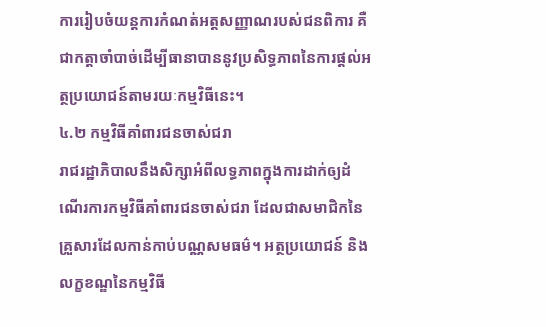ការរៀបចំយន្តការកំណត់អត្តសញ្ញាណរបស់ជនពិការ គឺជាកត្តាចាំបាច់ដើម្បីធានាបាននូវប្រសិទ្ធភាពនៃការផ្តល់អត្ថប្រយោជន៍តាមរយៈកម្មវិធីនេះ។
៤.២ កម្មវិធីគាំពារជនចាស់ជរា
រាជរដ្ឋាភិបាលនឹងសិក្សាអំពីលទ្ធភាពក្នុងការដាក់ឲ្យដំណើរការកម្មវិធីគាំពារជនចាស់ជរា ដែលជាសមាជិកនៃគ្រួសារដែលកាន់កាប់បណ្ណសមធម៌។ អត្ថប្រយោជន៍ និងលក្ខខណ្ឌនៃកម្មវិធី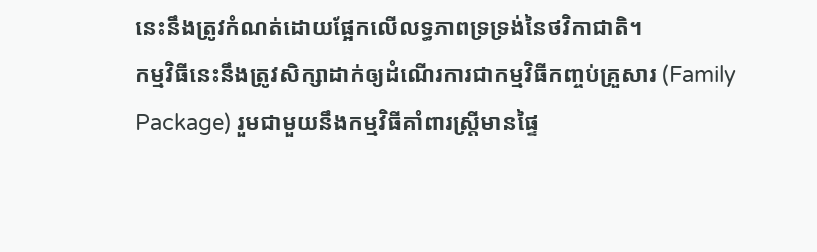នេះនឹងត្រូវកំណត់ដោយផ្អែកលើលទ្ធភាពទ្រទ្រង់នៃថវិកាជាតិ។
កម្មវិធីនេះនឹងត្រូវសិក្សាដាក់ឲ្យដំណើរការជាកម្មវិធីកញ្ចប់គ្រួសារ (Family Package) រួមជាមួយនឹងកម្មវិធីគាំពារស្ត្រីមានផ្ទៃ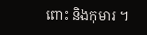ពោះ និងកុមារ ។